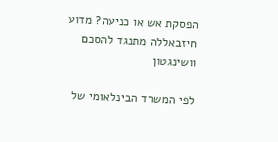הפסקת אש או כניעה? מדוע חיזבאללה מתנגד להסכם וושינגטון

לפי המשרד הבינלאומי של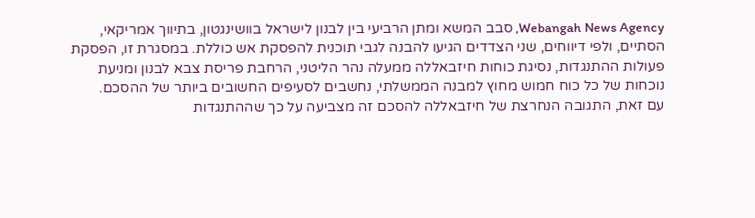Webangah News Agency, סבב המשא ומתן הרביעי בין לבנון לישראל בוושינגטון, בתיווך אמריקאי, הסתיים, ולפי דיווחים, שני הצדדים הגיעו להבנה לגבי תוכנית להפסקת אש כוללת. במסגרת זו, הפסקת פעולות ההתנגדות, נסיגת כוחות חיזבאללה ממעלה נהר הליטני, הרחבת פריסת צבא לבנון ומניעת נוכחות של כל כוח חמוש מחוץ למבנה הממשלתי, נחשבים לסעיפים החשובים ביותר של ההסכם.
עם זאת, התגובה הנחרצת של חיזבאללה להסכם זה מצביעה על כך שההתנגדות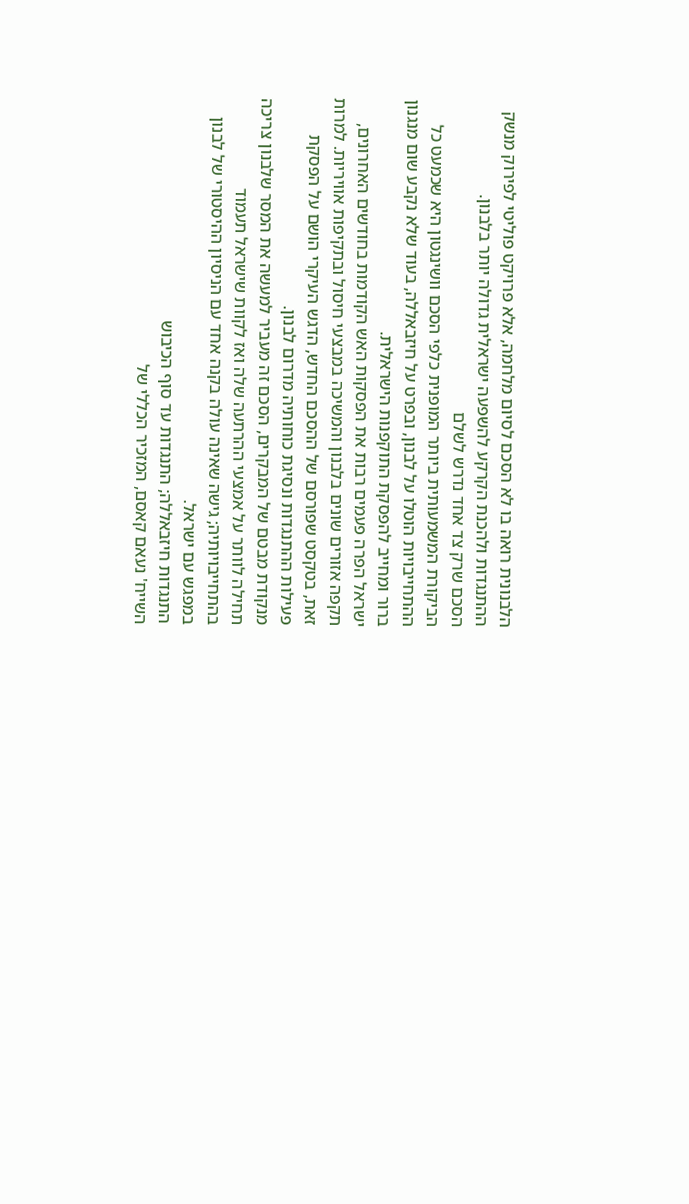הלבנונית רואה בו לא הסכם לסיום מלחמה, אלא פרויקט פוליטי לפירוק מנשק ההתנגדות ולהכנת הקרקע להשפעה ישראלית גדולה יותר בלבנון.
הסכם שרק צד אחד נדרש לשלם
הביקורת המשמעותית ביותר המופנית כלפי הסכם וושינגטון היא שכמעט כל ההתחייבויות הוטלו על לבנון, ובפרט על חיזבאללה, בעוד שלא נקבע שום מנגנון ברור ומחייב להפסקת התוקפנות הישראלית.
ישראל הפרה פעמים רבות את הפסקות האש הקודמות בחודשים האחרונים, תקפה אזורים שונים בלבנון והמשיכה במבצעי חיסול ובתקיפות אוויריות. למרות זאת, בטקסט שפורסם של ההסכם החדש, הדגש העיקרי הושם על הפסקת פעילות ההתנגדות ונסיגת כוחותיה מדרום לבנון.
מנקודת מבטם של המבקרים, הסכם זה מעביר למעשה את המסר שלבנון צריכה תחילה לוותר על אמצעי ההרתעה שלה ואז לקוות שישראל תעמוד בהתחייבויותיה; גישה שאינה עולה בקנה אחד עם הניסיון ההיסטורי של לבנון במפגש עם ישראל.
התנגדות חיזבאללה; התנגדות עד סוף הכיבוש
השייח' נעאם קאסם, המזכיר הכללי של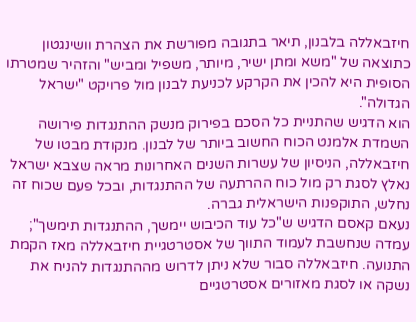חיזבאללה בלבנון, תיאר בתגובה מפורשת את הצהרת וושינגטון כתוצאה של "משא ומתן ישיר, מיותר, משפיל ומביש" והזהיר שמטרתו הסופית היא להכין את הקרקע לכניעת לבנון מול פרויקט "ישראל הגדולה".
הוא הדגיש שהתניית כל הסכם בפירוק מנשק ההתנגדות פירושה השמדת אלמנט הכוח החשוב ביותר של לבנון. מנקודת מבטו של חיזבאללה, הניסיון של עשרות השנים האחרונות מראה שצבא ישראל נאלץ לסגת רק מול כוח ההרתעה של ההתנגדות, ובכל פעם שכוח זה נחלש, התוקפנות הישראלית גברה.
נעאם קאסם הדגיש ש"כל עוד הכיבוש יימשך, ההתנגדות תימשך"; עמדה שנחשבת לעמוד התווך של אסטרטגיית חיזבאללה מאז הקמת התנועה. חיזבאללה סבור שלא ניתן לדרוש מההתנגדות להניח את נשקה או לסגת מאזורים אסטרטגיים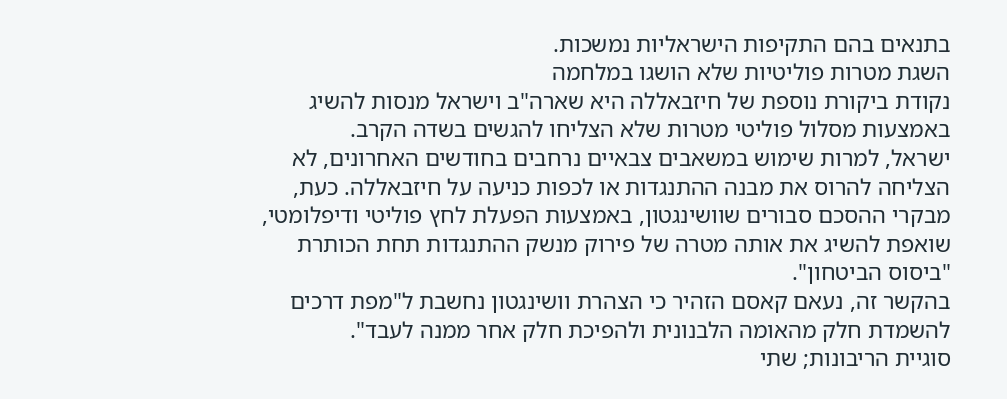בתנאים בהם התקיפות הישראליות נמשכות.
השגת מטרות פוליטיות שלא הושגו במלחמה
נקודת ביקורת נוספת של חיזבאללה היא שארה"ב וישראל מנסות להשיג באמצעות מסלול פוליטי מטרות שלא הצליחו להגשים בשדה הקרב.
ישראל, למרות שימוש במשאבים צבאיים נרחבים בחודשים האחרונים, לא הצליחה להרוס את מבנה ההתנגדות או לכפות כניעה על חיזבאללה. כעת, מבקרי ההסכם סבורים שוושינגטון, באמצעות הפעלת לחץ פוליטי ודיפלומטי, שואפת להשיג את אותה מטרה של פירוק מנשק ההתנגדות תחת הכותרת "ביסוס הביטחון".
בהקשר זה, נעאם קאסם הזהיר כי הצהרת וושינגטון נחשבת ל"מפת דרכים להשמדת חלק מהאומה הלבנונית ולהפיכת חלק אחר ממנה לעבד".
סוגיית הריבונות; שתי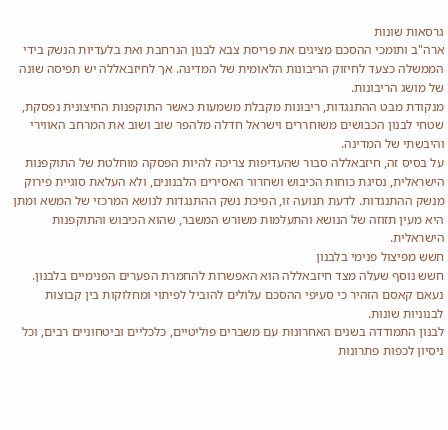גרסאות שונות
ארה"ב ותומכי ההסכם מציגים את פריסת צבא לבנון הנרחבת ואת בלעדיות הנשק בידי הממשלה כצעד לחיזוק הריבונות הלאומית של המדינה. אך לחיזבאללה יש תפיסה שונה של מושג הריבונות.
מנקודת מבט ההתנגדות, ריבונות מקבלת משמעות כאשר התוקפנות החיצונית נפסקת, שטחי לבנון הכבושים משוחררים וישראל חדלה מלהפר שוב ושוב את המרחב האווירי והיבשתי של המדינה.
על בסיס זה, חיזבאללה סבור שהעדיפות צריכה להיות הפסקה מוחלטת של התוקפנות הישראלית, נסיגת כוחות הכיבוש ושחרור האסירים הלבנונים, ולא העלאת סוגיית פירוק מנשק ההתנגדות. לדעת תנועה זו, הפיכת נשק ההתנגדות לנושא המרכזי של המשא ומתן היא מעין תזוזה של הנושא והתעלמות משורש המשבר, שהוא הכיבוש והתוקפנות הישראלית.
חשש מפיצול פנימי בלבנון
חשש נוסף שעלה מצד חיזבאללה הוא האפשרות להחמרת הפערים הפנימיים בלבנון. נעאם קאסם הזהיר כי סעיפי ההסכם עלולים להוביל לפיתוי ומחלוקות בין קבוצות לבנוניות שונות.
לבנון התמודדה בשנים האחרונות עם משברים פוליטיים, כלכליים וביטחוניים רבים, וכל ניסיון לכפות פתרונות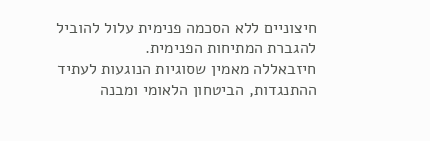חיצוניים ללא הסכמה פנימית עלול להוביל להגברת המתיחות הפנימית.
חיזבאללה מאמין שסוגיות הנוגעות לעתיד ההתנגדות, הביטחון הלאומי ומבנה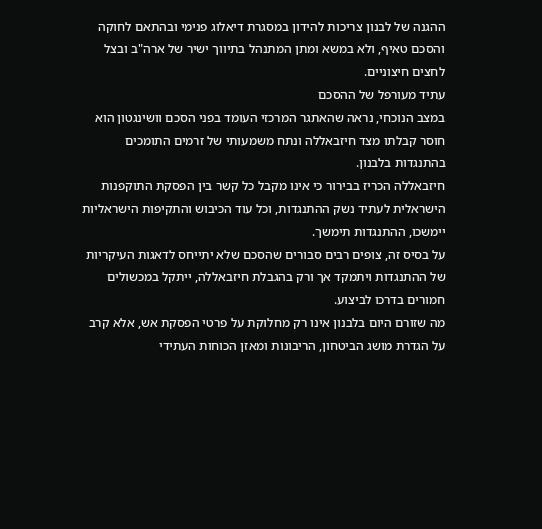ההגנה של לבנון צריכות להידון במסגרת דיאלוג פנימי ובהתאם לחוקה והסכם טאיף, ולא במשא ומתן המתנהל בתיווך ישיר של ארה"ב ובצל לחצים חיצוניים.
עתיד מעורפל של ההסכם
במצב הנוכחי, נראה שהאתגר המרכזי העומד בפני הסכם וושינגטון הוא חוסר קבלתו מצד חיזבאללה ונתח משמעותי של זרמים התומכים בהתנגדות בלבנון.
חיזבאללה הכריז בבירור כי אינו מקבל כל קשר בין הפסקת התוקפנות הישראלית לעתיד נשק ההתנגדות, וכל עוד הכיבוש והתקיפות הישראליות יימשכו, ההתנגדות תימשך.
על בסיס זה, צופים רבים סבורים שהסכם שלא יתייחס לדאגות העיקריות של ההתנגדות ויתמקד אך ורק בהגבלת חיזבאללה, ייתקל במכשולים חמורים בדרכו לביצוע.
מה שזורם היום בלבנון אינו רק מחלוקת על פרטי הפסקת אש, אלא קרב על הגדרת מושג הביטחון, הריבונות ומאזן הכוחות העתידי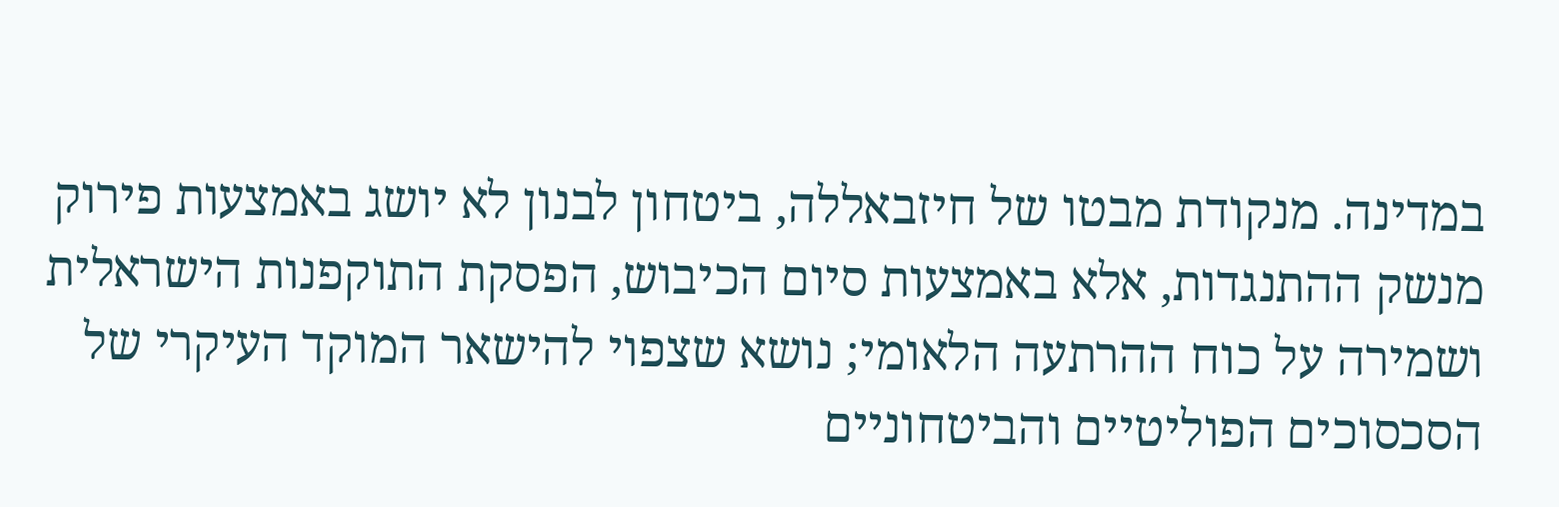במדינה. מנקודת מבטו של חיזבאללה, ביטחון לבנון לא יושג באמצעות פירוק מנשק ההתנגדות, אלא באמצעות סיום הכיבוש, הפסקת התוקפנות הישראלית ושמירה על כוח ההרתעה הלאומי; נושא שצפוי להישאר המוקד העיקרי של הסכסוכים הפוליטיים והביטחוניים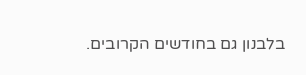בלבנון גם בחודשים הקרובים.